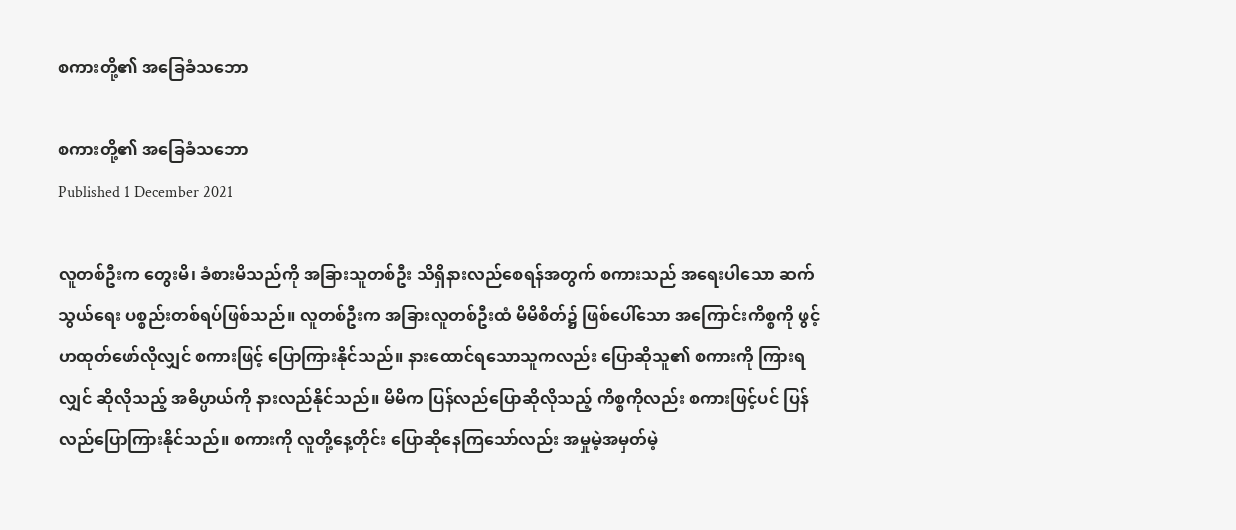စကားတို့၏ အခြေခံသဘော

စကားတို့၏ အခြေခံသဘော
Published 1 December 2021

လူတစ်ဦးက တွေးမိ၊ ခံစားမိသည်ကို အခြားသူတစ်ဦး သိရှိနားလည်စေရန်အတွက် စကားသည် အရေးပါသော ဆက်သွယ်ရေး ပစ္စည်းတစ်ရပ်ဖြစ်သည်။ လူတစ်ဦးက အခြားလူတစ်ဦးထံ မိမိစိတ်၌ ဖြစ်ပေါ်သော အကြောင်းကိစ္စကို ဖွင့်ဟထုတ်ဖော်လိုလျှင် စကားဖြင့် ပြောကြားနိုင်သည်။ နားထောင်ရသောသူကလည်း ပြောဆိုသူ၏ စကားကို ကြားရလျှင် ဆိုလိုသည့် အဓိပ္ပာယ်ကို နားလည်နိုင်သည်။ မိမိက ပြန်လည်ပြောဆိုလိုသည့် ကိစ္စကိုလည်း စကားဖြင့်ပင် ပြန်လည်ပြောကြားနိုင်သည်။ စကားကို လူတို့နေ့တိုင်း ပြောဆိုနေကြသော်လည်း အမှုမဲ့အမှတ်မဲ့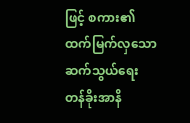ဖြင့် စကား၏ ထက်မြက်လှသော ဆက်သွယ်ရေး တန်ခိုးအာနိ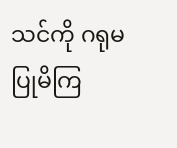သင်ကို ဂရုမပြုမိကြ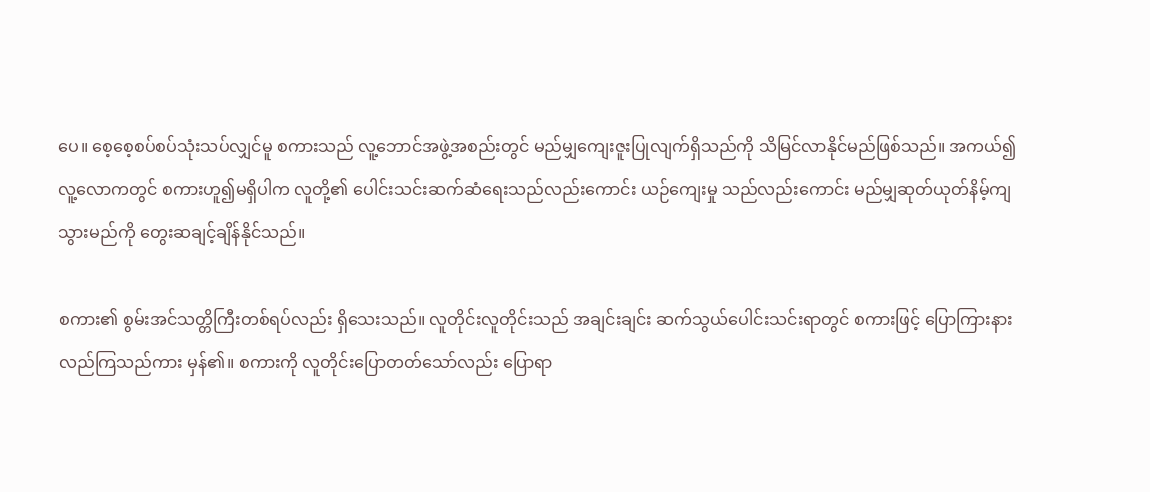ပေ။ စေ့စေ့စပ်စပ်သုံးသပ်လျှင်မူ စကားသည် လူ့ဘောင်အဖွဲ့အစည်းတွင် မည်မျှကျေးဇူးပြုလျက်ရှိသည်ကို သိမြင်လာနိုင်မည်ဖြစ်သည်။ အကယ်၍ လူ့လောကတွင် စကားဟူ၍မရှိပါက လူတို့၏ ပေါင်းသင်းဆက်ဆံရေးသည်လည်းကောင်း ယဉ်ကျေးမှု သည်လည်းကောင်း မည်မျှဆုတ်ယုတ်နိမ့်ကျသွားမည်ကို တွေးဆချင့်ချိန်နိုင်သည်။

စကား၏ စွမ်းအင်သတ္တိကြီးတစ်ရပ်လည်း ရှိသေးသည်။ လူတိုင်းလူတိုင်းသည် အချင်းချင်း ဆက်သွယ်ပေါင်းသင်းရာတွင် စကားဖြင့် ပြောကြားနားလည်ကြသည်ကား မှန်၏။ စကားကို လူတိုင်းပြောတတ်သော်လည်း ပြောရာ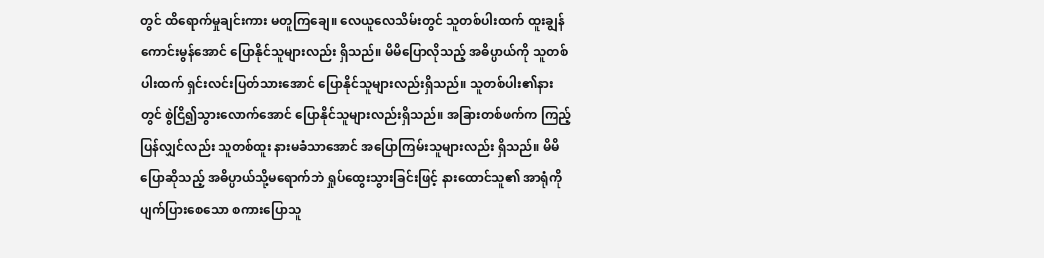တွင် ထိရောက်မှုချင်းကား မတူကြချေ။ လေယူလေသိမ်းတွင် သူတစ်ပါးထက် ထူးချွန်ကောင်းမွန်အောင် ပြောနိုင်သူများလည်း ရှိသည်။ မိမိပြောလိုသည့် အဓိပ္ပာယ်ကို သူတစ်ပါးထက် ရှင်းလင်းပြတ်သားအောင် ပြောနိုင်သူများလည်းရှိသည်။ သူတစ်ပါး၏နားတွင် စွဲငြိ၍သွားလောက်အောင် ပြောနိုင်သူများလည်းရှိသည်။ အခြားတစ်ဖက်က ကြည့်ပြန်လျှင်လည်း သူတစ်ထူး နားမခံသာအောင် အပြောကြမ်းသူများလည်း ရှိသည်။ မိမိပြောဆိုသည့် အဓိပ္ပာယ်သို့မရောက်ဘဲ ရှုပ်ထွေးသွားခြင်းဖြင့် နားထောင်သူ၏ အာရုံကို ပျက်ပြားစေသော စကားပြောသူ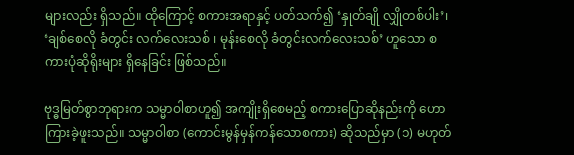များလည်း ရှိသည်။ ထိုကြောင့် စကားအရာနှင့် ပတ်သက်၍ ‘နှုတ်ချို လျှိုတစ်ပါး’၊ ‘ချစ်စေလို ခံတွင်း လက်လေးသစ် ၊ မုန်းစေလို ခံတွင်းလက်လေးသစ်’ ဟူသော စကားပုံဆိုရိုးများ ရှိနေခြင်း ဖြစ်သည်။

ဗုဒ္ဓမြတ်စွာဘုရားက သမ္မာဝါစာဟူ၍ အကျိုးရှိစေမည့် စကားပြောဆိုနည်းကို ဟောကြားခဲ့ဖူးသည်။ သမ္မာဝါစာ (ကောင်းမွန်မှန်ကန်သောစကား) ဆိုသည်မှာ (၁) မဟုတ်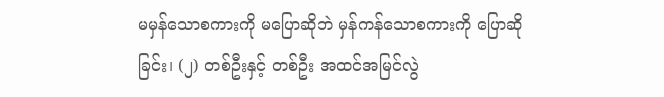မမှန်သောစကားကို မပြောဆိုဘဲ မှန်ကန်သောစကားကို ပြောဆိုခြင်း၊ (၂) တစ်ဦးနှင့် တစ်ဦး အထင်အမြင်လွဲ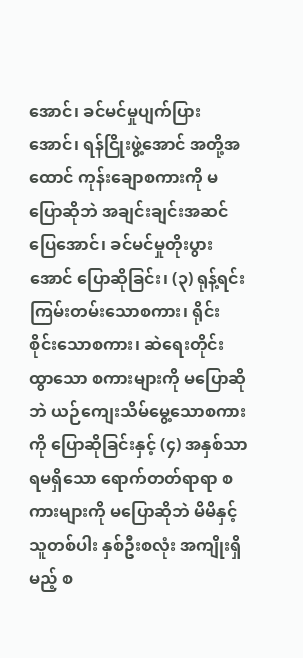အောင်၊ ခင်မင်မှုပျက်ပြားအောင်၊ ရန်ငြိုးဖွဲ့အောင် အတို့အထောင် ကုန်းချောစကားကို မပြောဆိုဘဲ အချင်းချင်းအဆင်ပြေအောင်၊ ခင်မင်မှုတိုးပွားအောင် ပြောဆိုခြင်း၊ (၃) ရုန့်ရင်းကြမ်းတမ်းသောစကား၊ ရိုင်းစိုင်းသောစကား၊ ဆဲရေးတိုင်းထွာသော စကားများကို မပြောဆိုဘဲ ယဉ်ကျေးသိမ်မွေ့သောစကားကို ပြောဆိုခြင်းနှင့် (၄) အနှစ်သာရမရှိသော ရောက်တတ်ရာရာ စကားများကို မပြောဆိုဘဲ မိမိနှင့်သူတစ်ပါး နှစ်ဦးစလုံး အကျိုးရှိမည့် စ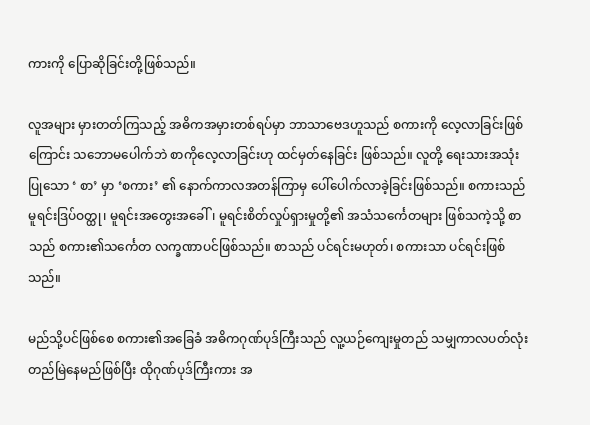ကားကို ပြောဆိုခြင်းတို့ဖြစ်သည်။

လူအများ မှားတတ်ကြသည့် အဓိကအမှားတစ်ရပ်မှာ ဘာသာဗေဒဟူသည် စကားကို လေ့လာခြင်းဖြစ်ကြောင်း သဘောမပေါက်ဘဲ စာကိုလေ့လာခြင်းဟု ထင်မှတ်နေခြင်း ဖြစ်သည်။ လူတို့ ရေးသားအသုံးပြုသော ‘ စာ’ မှာ ‘စကား’ ၏ နောက်ကာလအတန်ကြာမှ ပေါ်ပေါက်လာခဲ့ခြင်းဖြစ်သည်။ စကားသည် မူရင်းဒြပ်ဝတ္ထု၊ မူရင်းအတွေးအခေါ်၊ မူရင်းစိတ်လှုပ်ရှားမှုတို့၏ အသံသင်္ကေတများ ဖြစ်သကဲ့သို့ စာသည် စကား၏သင်္ကေတ လက္ခဏာပင်ဖြစ်သည်။ စာသည် ပင်ရင်းမဟုတ်၊ စကားသာ ပင်ရင်းဖြစ်သည်။

မည်သို့ပင်ဖြစ်စေ စကား၏အခြေခံ အဓိကဂုဏ်ပုဒ်ကြီးသည် လူ့ယဉ်ကျေးမှုတည် သမျှကာလပတ်လုံး တည်မြဲနေမည်ဖြစ်ပြီး ထိုဂုဏ်ပုဒ်ကြီးကား အ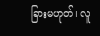ခြားမဟုတ်၊ လူ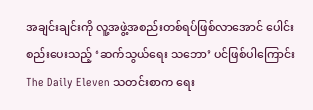အချင်းချင်းကို လူ့အဖွဲ့အစည်းတစ်ရပ်ဖြစ်လာအောင် ပေါင်းစည်းပေးသည့် ‘ဆက်သွယ်ရေး သဘော’ ပင်ဖြစ်ပါကြောင်း The Daily Eleven သတင်းစာက ရေး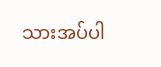သားအပ်ပါ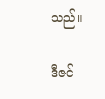သည်။

ဒီဇင်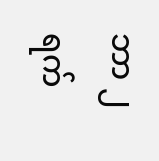ဘာ ၂ ရက်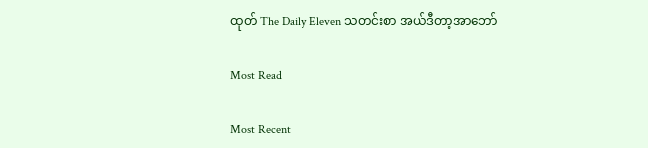ထုတ် The Daily Eleven သတင်းစာ အယ်ဒီတာ့အာဘော်

Most Read

Most Recent